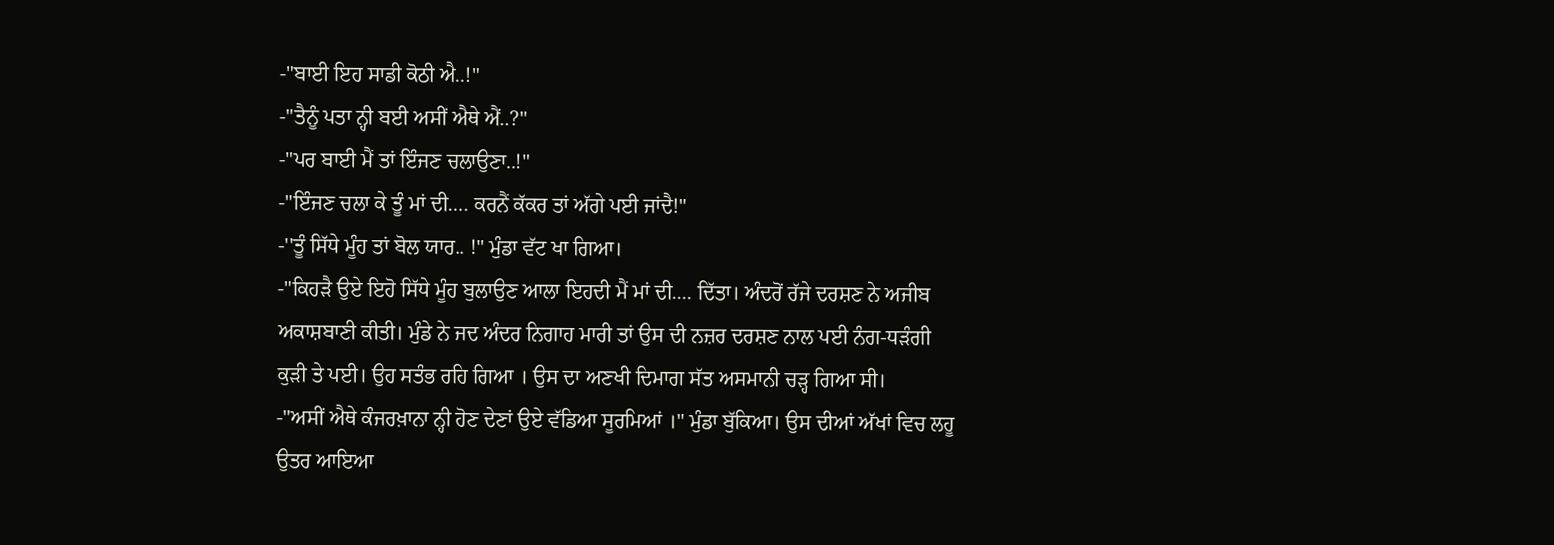-"ਬਾਈ ਇਹ ਸਾਡੀ ਕੋਠੀ ਐ..!"
-"ਤੈਨੂੰ ਪਤਾ ਨ੍ਹੀ ਬਈ ਅਸੀਂ ਐਥੇ ਐਂ..?"
-"ਪਰ ਬਾਈ ਮੈਂ ਤਾਂ ਇੰਜਣ ਚਲਾਉਣਾ..!"
-"ਇੰਜਣ ਚਲਾ ਕੇ ਤੂੰ ਮਾਂ ਦੀ…. ਕਰਨੈਂ ਕੱਕਰ ਤਾਂ ਅੱਗੇ ਪਈ ਜਾਂਦੈ!"
-''ਤੂੰ ਸਿੱਧੇ ਮੂੰਹ ਤਾਂ ਬੋਲ ਯਾਰ.. !" ਮੁੰਡਾ ਵੱਟ ਖਾ ਗਿਆ।
-"ਕਿਹੜੈ ਉਏ ਇਹੋ ਸਿੱਧੇ ਮੂੰਹ ਬੁਲਾਉਣ ਆਲਾ ਇਹਦੀ ਮੈਂ ਮਾਂ ਦੀ.... ਦਿੱਤਾ। ਅੰਦਰੋਂ ਰੱਜੇ ਦਰਸ਼ਣ ਨੇ ਅਜੀਬ ਅਕਾਸ਼ਬਾਣੀ ਕੀਤੀ। ਮੁੰਡੇ ਨੇ ਜਦ ਅੰਦਰ ਨਿਗਾਹ ਮਾਰੀ ਤਾਂ ਉਸ ਦੀ ਨਜ਼ਰ ਦਰਸ਼ਣ ਨਾਲ ਪਈ ਨੰਗ-ਧੜੰਗੀ ਕੁੜੀ ਤੇ ਪਈ। ਉਹ ਸਤੰਭ ਰਹਿ ਗਿਆ । ਉਸ ਦਾ ਅਣਖੀ ਦਿਮਾਗ ਸੱਤ ਅਸਮਾਨੀ ਚੜ੍ਹ ਗਿਆ ਸੀ।
-"ਅਸੀਂ ਐਥੇ ਕੰਜਰਖ਼ਾਨਾ ਨ੍ਹੀ ਹੋਣ ਦੇਣਾਂ ਉਏ ਵੱਡਿਆ ਸੂਰਮਿਆਂ ।" ਮੁੰਡਾ ਬੁੱਕਿਆ। ਉਸ ਦੀਆਂ ਅੱਖਾਂ ਵਿਚ ਲਹੂ ਉਤਰ ਆਇਆ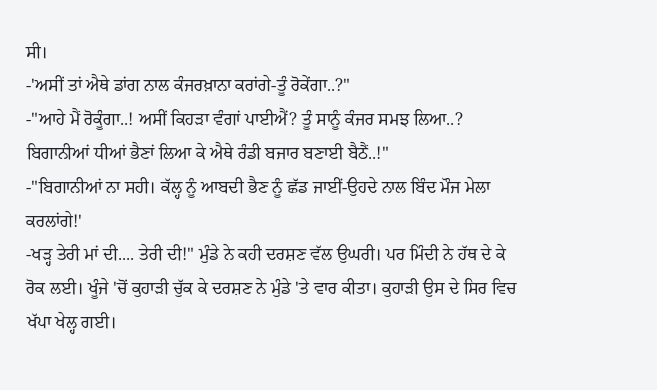ਸੀ।
-'ਅਸੀਂ ਤਾਂ ਐਥੇ ਡਾਂਗ ਨਾਲ ਕੰਜਰਖ਼ਾਨਾ ਕਰਾਂਗੇ-ਤੂੰ ਰੋਕੇਂਗਾ..?"
-"ਆਹੇ ਮੈਂ ਰੋਕੂੰਗਾ..! ਅਸੀਂ ਕਿਹੜਾ ਵੰਗਾਂ ਪਾਈਐਂ? ਤੂੰ ਸਾਨੂੰ ਕੰਜਰ ਸਮਝ ਲਿਆ..? ਬਿਗਾਨੀਆਂ ਧੀਆਂ ਭੈਣਾਂ ਲਿਆ ਕੇ ਐਥੇ ਰੰਡੀ ਬਜਾਰ ਬਣਾਈ ਬੈਠੈਂ..!"
-"ਬਿਗਾਨੀਆਂ ਨਾ ਸਹੀ। ਕੱਲ੍ਹ ਨੂੰ ਆਬਦੀ ਭੈਣ ਨੂੰ ਛੱਡ ਜਾਈਂ-ਉਹਦੇ ਨਾਲ ਬਿੰਦ ਮੌਜ ਮੇਲਾ ਕਰਲਾਂਗੇ!'
-ਖੜ੍ਹ ਤੇਰੀ ਮਾਂ ਦੀ.... ਤੇਰੀ ਦੀ!" ਮੁੰਡੇ ਨੇ ਕਹੀ ਦਰਸ਼ਣ ਵੱਲ ਉਘਰੀ। ਪਰ ਮਿੰਦੀ ਨੇ ਹੱਥ ਦੇ ਕੇ ਰੋਕ ਲਈ। ਖੂੰਜੇ 'ਚੋਂ ਕੁਹਾੜੀ ਚੁੱਕ ਕੇ ਦਰਸ਼ਣ ਨੇ ਮੁੰਡੇ 'ਤੇ ਵਾਰ ਕੀਤਾ। ਕੁਹਾੜੀ ਉਸ ਦੇ ਸਿਰ ਵਿਚ ਖੱਪਾ ਖੇਲ੍ਹ ਗਈ।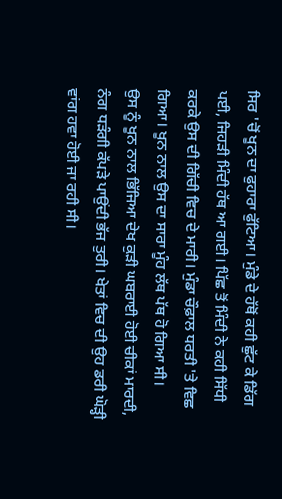ਸਿਰ 'ਚੋਂ ਖੂਨ ਦਾ ਫੁਹਾਰਾ ਫੁੱਟਿਆ। ਮੁੰਡੇ ਦੇ ਹੱਥੋਂ ਕਹੀ ਛੁੱਟ ਕੇ ਡਿੱਗ ਪਈ, ਜਿਹੜੀ ਮਿੰਦੀ ਹੱਥ ਆ ਗਈ। ਪਿੱਛ ਤੋਂ ਮਿੰਦੀ ਨੇ ਕਹੀ ਸਿੱਧੀ ਕਰਕੇ ਉਸ ਦੀ ਗਿੱਚੀ ਵਿਚ ਦੇ ਮਾਰੀ। ਮੁੰਡਾ ਚੌਫ਼ਾਲ ਧਰਤੀ 'ਤੇ ਵਿਛ ਗਿਆ। ਖੂਨ ਨਾਲ ਉਸ ਦਾ ਸਾਰਾ ਮੂੰਹ ਲੱਥ ਪੱਥ ਹੋ ਗਿਆ ਸੀ।
ਉਸ ਨੂੰ ਖੂਨ ਨਾਲ ਭਿੱਜਿਆ ਦੇਖ ਕੁੜੀ ਘਬਰਾਈ ਹੋਈ ਚੀਕਾਂ ਮਾਰਦੀ, ਨੰਗ ਧੜੰਗੀ ਕੱਪੜੇ ਪਾਉਂਦੀ ਭੱਜ ਤੁਰੀ। ਖੇਤਾਂ ਵਿਚ ਦੀ ਉਹ ਡਰੀ ਘੋੜ੍ਹੀ ਵਾਂਗ ਹਵਾ ਹੋਈ ਜਾ ਰਹੀ ਸੀ।